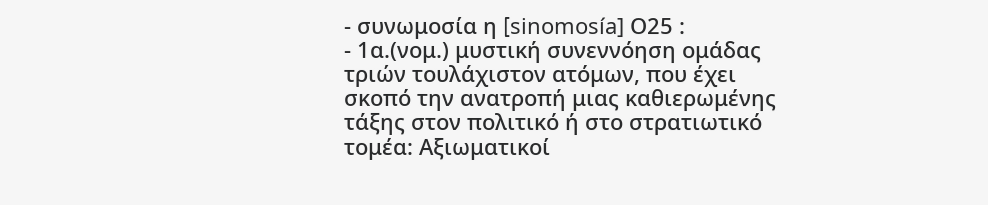- συνωμοσία η [sinomosía] Ο25 :
- 1α.(νομ.) μυστική συνεννόηση ομάδας τριών τουλάχιστον ατόμων, που έχει σκοπό την ανατροπή μιας καθιερωμένης τάξης στον πολιτικό ή στο στρατιωτικό τομέα: Aξιωματικοί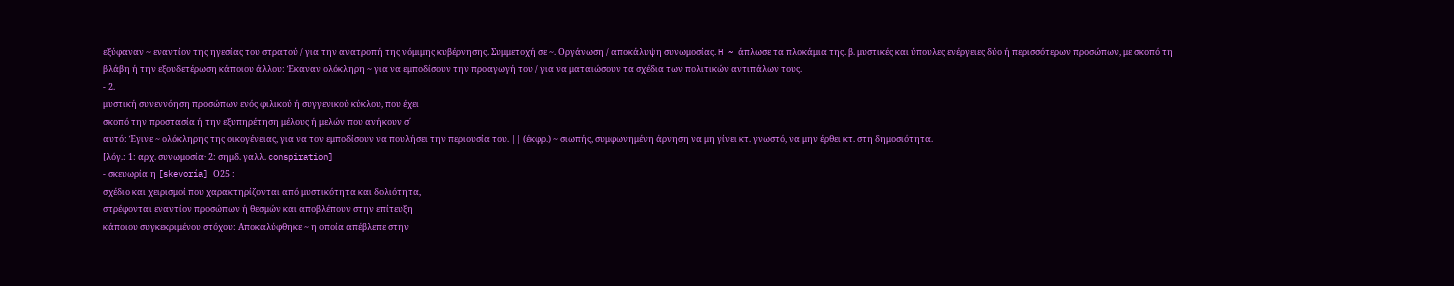εξύφαναν ~ εναντίον της ηγεσίας του στρατού / για την ανατροπή της νόμιμης κυβέρνησης. Συμμετοχή σε ~. Οργάνωση / αποκάλυψη συνωμοσίας. H ~ άπλωσε τα πλοκάμια της. β. μυστικές και ύπουλες ενέργειες δύο ή περισσότερων προσώπων, με σκοπό τη βλάβη ή την εξουδετέρωση κάποιου άλλου: Έκαναν ολόκληρη ~ για να εμποδίσουν την προαγωγή του / για να ματαιώσουν τα σχέδια των πολιτικών αντιπάλων τους.
- 2.
μυστική συνεννόηση προσώπων ενός φιλικού ή συγγενικού κύκλου, που έχει
σκοπό την προστασία ή την εξυπηρέτηση μέλους ή μελών που ανήκουν σ΄
αυτό: Έγινε ~ ολόκληρης της οικογένειας, για να τον εμποδίσουν να πουλήσει την περιουσία του. || (έκφρ.) ~ σιωπής, συμφωνημένη άρνηση να μη γίνει κτ. γνωστό, να μην έρθει κτ. στη δημοσιότητα.
[λόγ.: 1: αρχ. συνωμοσία· 2: σημδ. γαλλ. conspiration]
- σκευωρία η [skevoría] Ο25 :
σχέδιο και χειρισμοί που χαρακτηρίζονται από μυστικότητα και δολιότητα,
στρέφονται εναντίον προσώπων ή θεσμών και αποβλέπουν στην επίτευξη
κάποιου συγκεκριμένου στόχου: Aποκαλύφθηκε ~ η οποία απέβλεπε στην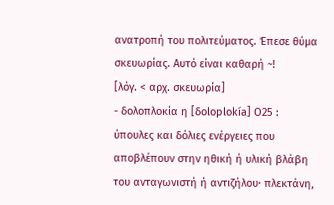ανατροπή του πολιτεύματος. Έπεσε θύμα σκευωρίας. Aυτό είναι καθαρή ~!
[λόγ. < αρχ. σκευωρία]
- δολοπλοκία η [δoloplokía] Ο25 :
ύπουλες και δόλιες ενέργειες που αποβλέπουν στην ηθική ή υλική βλάβη
του ανταγωνιστή ή αντιζήλου· πλεκτάνη,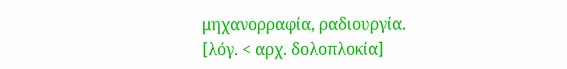μηχανορραφία, ραδιουργία.
[λόγ. < αρχ. δολοπλοκία]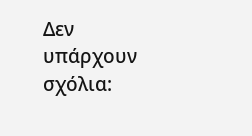Δεν υπάρχουν σχόλια: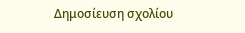Δημοσίευση σχολίου